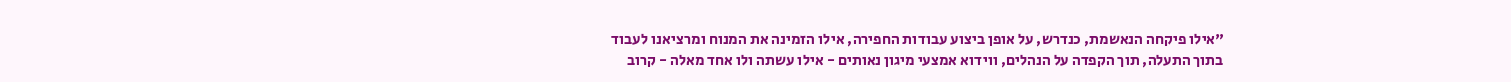"אילו פיקחה הנאשמת, כנדרש, על אופן ביצוע עבודות החפירה, אילו הזמינה את המנוח ומרציאנו לעבוד בתוך התעלה, תוך הקפדה על הנהלים, ווידוא אמצעי מיגון נאותים - אילו עשתה ולו אחד מאלה - קרוב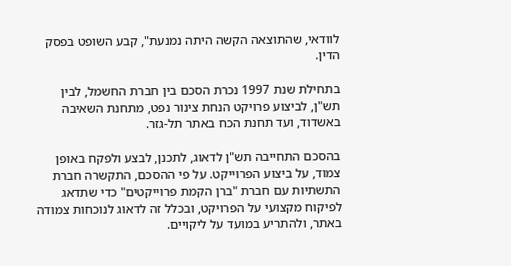לוודאי, שהתוצאה הקשה היתה נמנעת", קבע השופט בפסק הדין.

בתחילת שנת 1997 נכרת הסכם בין חברת החשמל, לבין תש"ן, לביצוע פרויקט הנחת צינור נפט, מתחנת השאיבה באשדוד, ועד תחנת הכח באתר תל-גזר.

בהסכם התחייבה תש"ן לדאוג, לתכנן, לבצע ולפקח באופן צמוד, על ביצוע הפרוייקט. על פי ההסכם, התקשרה חברת התשתיות עם חברת "ברן הקמת פרוייקטים" כדי שתדאג לפיקוח מקצועי על הפרויקט, ובכלל זה לדאוג לנוכחות צמודה באתר, ולהתריע במועד על ליקויים.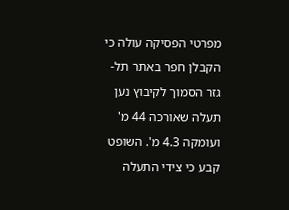מפרטי הפסיקה עולה כי הקבלן חפר באתר תל-גזר הסמוך לקיבוץ נען תעלה שאורכה 44 מ' ועומקה 4.3 מ'. השופט קבע כי צידי התעלה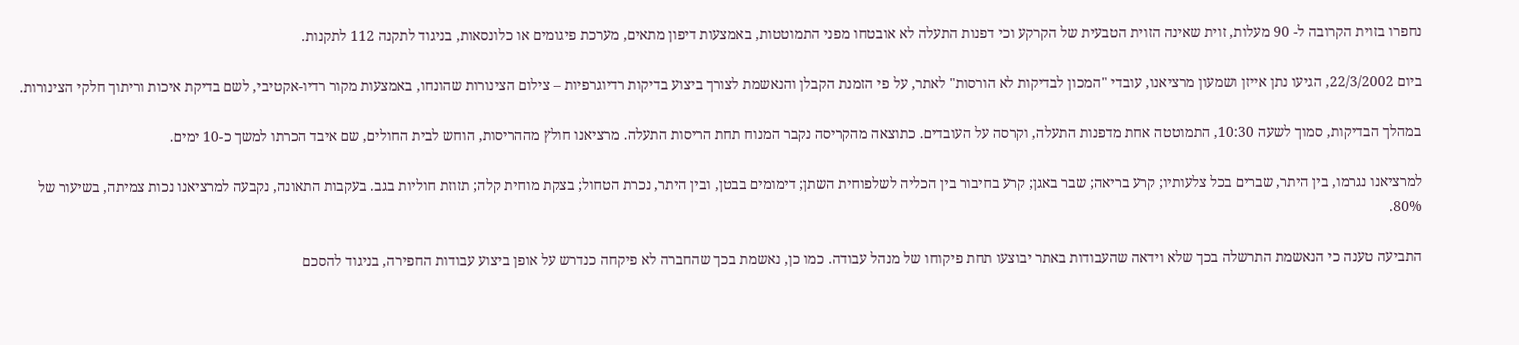נחפרו בזוית הקרובה ל- 90 מעלות, זוית שאינה הזוית הטבעית של הקרקע וכי דפנות התעלה לא אובטחו מפני התמוטטות, באמצעות דיפון מתאים, מערכת פיגומים או כלונסאות, בניגוד לתקנה 112 לתקנות.

ביום 22/3/2002, הגיעו נתן אייזן ושמעון מרציאנו, עובדי "המכון לבדיקות לא הורסות" לאתר, על פי הזמנת הקבלן והנאשמת לצורך ביצוע בדיקות רדיוגרפיות – צילום הצינורות שהונחו, באמצעות מקור רדיו-אקטיבי, לשם בדיקת איכות וריתוך חלקי הצינורות.

במהלך הבדיקות, סמוך לשעה 10:30, התמוטטה אחת מדפנות התעלה, וקרסה על העובדים. כתוצאה מהקריסה נקבר המנוח תחת הריסות התעלה. מרציאנו חולץ מההריסות, הוחש לבית החולים, שם איבד הכרתו למשך כ-10 ימים.

למרציאנו נגרמו, בין היתר, שברים בכל צלעותיו; קרע בריאה; שבר באגן; קרע בחיבור בין הכליה לשלפוחית השתן; דימומים בבטן, ובין היתר, נכרת הטחול; בצקת מוחית קלה; תזוזת חוליות בגב. בעקבות התאונה, נקבעה למרציאנו נכות צמיתה, בשיעור של 80%.

התביעה טענה כי הנאשמת התרשלה בכך שלא וידאה שהעבודות באתר יבוצעו תחת פיקוחו של מנהל עבודה. כמו כן, נאשמת בכך שהחברה לא פיקחה כנדרש על אופן ביצוע עבודות החפירה, בניגוד להסכם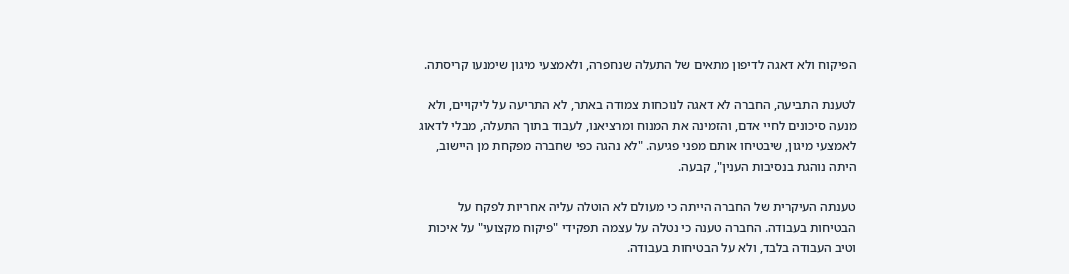הפיקוח ולא דאגה לדיפון מתאים של התעלה שנחפרה, ולאמצעי מיגון שימנעו קריסתה.

לטענת התביעה, החברה לא דאגה לנוכחות צמודה באתר, לא התריעה על ליקויים, ולא מנעה סיכונים לחיי אדם, והזמינה את המנוח ומרציאנו, לעבוד בתוך התעלה, מבלי לדאוג לאמצעי מיגון, שיבטיחו אותם מפני פגיעה. "לא נהגה כפי שחברה מפקחת מן היישוב, היתה נוהגת בנסיבות הענין", קבעה.

טענתה העיקרית של החברה הייתה כי מעולם לא הוטלה עליה אחריות לפקח על הבטיחות בעבודה. החברה טענה כי נטלה על עצמה תפקידי "פיקוח מקצועי" על איכות וטיב העבודה בלבד, ולא על הבטיחות בעבודה.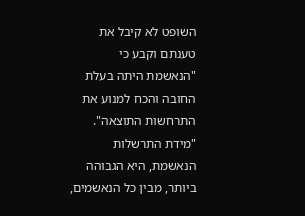השופט לא קיבל את טענתם וקבע כי "הנאשמת היתה בעלת החובה והכח למנוע את התרחשות התוצאה". "מידת התרשלות הנאשמת, היא הגבוהה ביותר, מבין כל הנאשמים,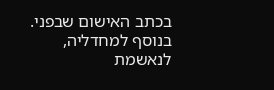בכתב האישום שבפני.
בנוסף למחדליה, לנאשמת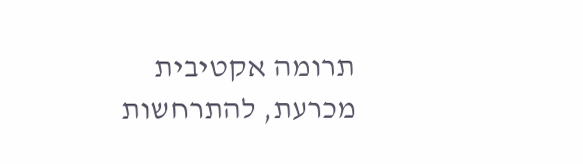תרומה אקטיבית מכרעת, להתרחשות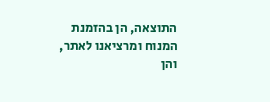התוצאה, הן בהזמנת המנוח ומרציאנו לאתר, והן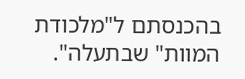בהכנסתם ל"מלכודת המוות" שבתעלה".